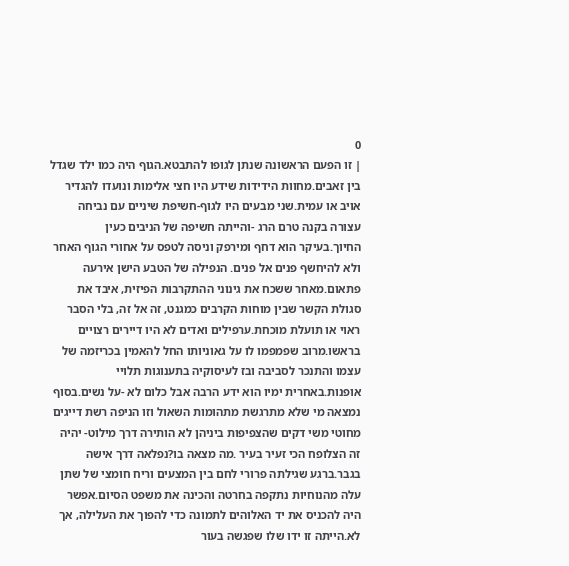0
| זו הפעם הראשונה שנתן לגופו להתבטא.הגוף היה כמו ילד שגדל בין זאבים.מחוות הידידות שידע היו חצי אלימות ונועדו להגדיר אויב או עמית.שני מבעים היו לגוף-חשיפת שיניים עם נביחה עצורה בקנה טרם הרג -והייתה חשיפה של הניבים כעין החיוך.בעיקר הוא דחף ומירפק וניסה לטפס על אחורי הגוף האחר ולא להיחשף פנים אל פנים. הנפילה של הטבע הישן אירעה פתאום.מאחר ששכח את גינוני ההתקרבות הפיזית, איבד את סגולת הקשר שבין מוחות הקרבים כמגנט, זה אל זה, בלי הסבר ראוי או תועלת מוכחת.ערפילים ואדים לא היו דיירים רצויים בראשו.מרוב שפמפמו לו על גאוניותו החל להאמין בכריזמה של עצמו והתנכר לסביבה ובז לעיסוקיה בתענוגות תלויי אופנות.באחרית ימיו הוא ידע הרבה אבל כלום לא -על נשים.בסוף נמצאה מי שלא מתרגשת מתהומות השאול וזו הניפה רשת דייגים מחוטי משי דקים שהצפיפות ביניהן לא הותירה דרך מילוט- יהיה זה הצלופח הכי זעיר בעיר .מה מצאה בו?נפלאה דרך אישה בגבר.ברגע שגילתה פרורי לחם בין המצעים וריח חומצי של שתן עלה מהנוחיות נתקפה בחרטה והכינה את משפט הסיום.אפשר היה להכניס את יד האלוהים לתמונה כדי להפוך את העלילה, אך לא.הייתה זו ידו שלו שפגשה בעור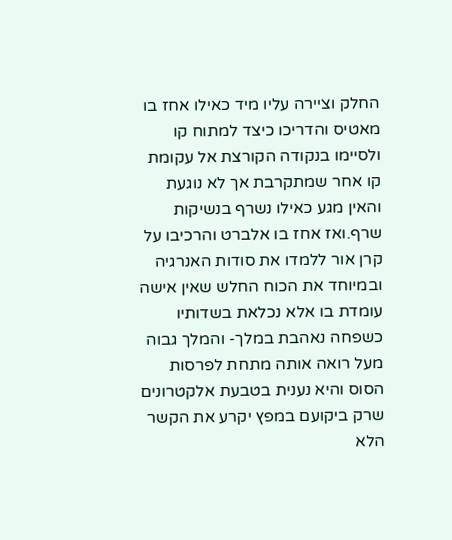החלק וציירה עליו מיד כאילו אחז בו מאטיס והדריכו כיצד למתוח קו ולסיימו בנקודה הקורצת אל עקומת קו אחר שמתקרבת אך לא נוגעת והאין מגע כאילו נשרף בנשיקות שרף.ואז אחז בו אלברט והרכיבו על קרן אור ללמדו את סודות האנרגיה ובמיוחד את הכוח החלש שאין אישה עומדת בו אלא נכלאת בשדותיו כשפחה נאהבת במלך- והמלך גבוה מעל רואה אותה מתחת לפרסות הסוס והיא נענית בטבעת אלקטרונים שרק ביקועם במפץ יקרע את הקשר הלא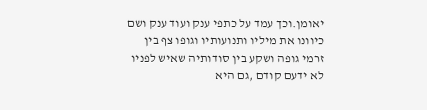יאומן.וכך עמד על כתפי ענק ועוד ענק ושם כיוונו את מיליו ותנועותיו וגופו צף בין זרמי גופה ושקע בין סודותיה שאיש לפניו לא ידעם קודם ,גם היא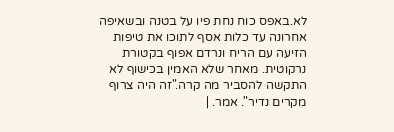לא.באפס כוח נחת פיו על בטנה ובשאיפה אחרונה עד כלות אסף לתוכו את טיפות הזיעה עם הריח ונרדם אפוף בקטורת נרקוטית. מאחר שלא האמין בכישוף לא התקשה להסביר מה קרה."זה היה צרוף מקרים נדיר". אמר. |